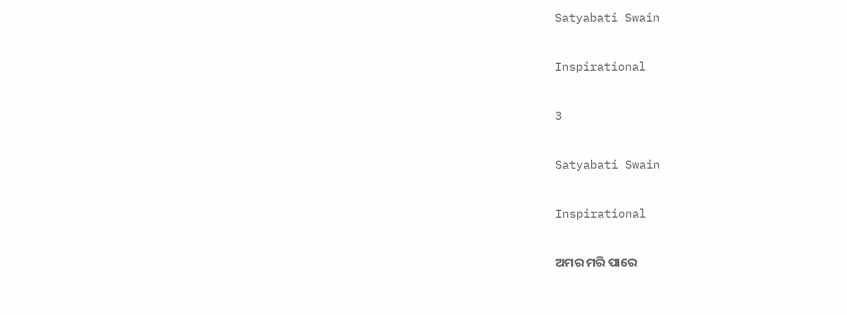Satyabati Swain

Inspirational

3

Satyabati Swain

Inspirational

ଅମର ମରି ପାରେ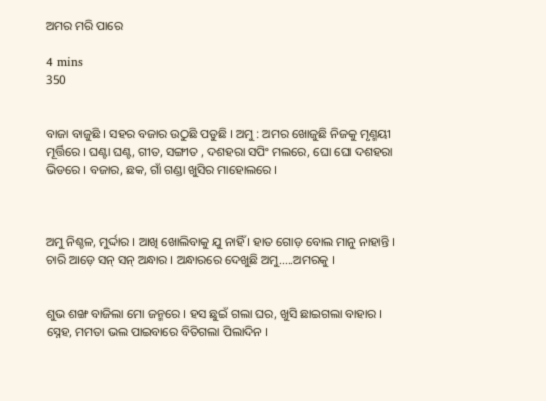ଅମର ମରି ପାରେ

4 mins
350


ବାଜା ବାଜୁଛି । ସହର ବଜାର ଉଠୁଛି ପଡୁଛି । ଅମୁ : ଅମର ଖୋଜୁଛି ନିଜକୁ ମୃଣ୍ମୟୀ ମୂର୍ତ୍ତିରେ । ଘଣ୍ଟା ଘଣ୍ଟ, ଗୀତ, ସଙ୍ଗୀତ , ଦଶହରା ସପିଂ ମଲରେ, ଘୋ ଘୋ ଦଶହରା ଭିଡରେ । ବଜାର, ଛକ, ଗାଁ ଗଣ୍ଡା ଖୁସିର ମାହୋଲରେ ।



ଅମୁ ନିଶ୍ଚଳ, ମୁର୍ଦ୍ଦାର । ଆଖି ଖୋଲିବାକୁ ଯୁ ନାହିଁ । ହାତ ଗୋଡ଼ ବୋଲ ମାନୁ ନାହାନ୍ତି । ଚାରି ଆଡ଼େ ସନ୍ ସନ୍ ଅନ୍ଧାର । ଅନ୍ଧାରରେ ଦେଖୁଛି ଅମୁ.....ଅମରକୁ ।


ଶୁଭ ଶଙ୍ଖ ବାଜିଲା ମୋ ଜନ୍ମରେ । ହସ ଛୁଇଁ ଗଲା ଘର, ଖୁସି ଛାଇଗଲା ବାହାର । ସ୍ନେହ, ମମତା ଭଲ ପାଇବାରେ ବିତିଗଲା ପିଲାଦିନ ।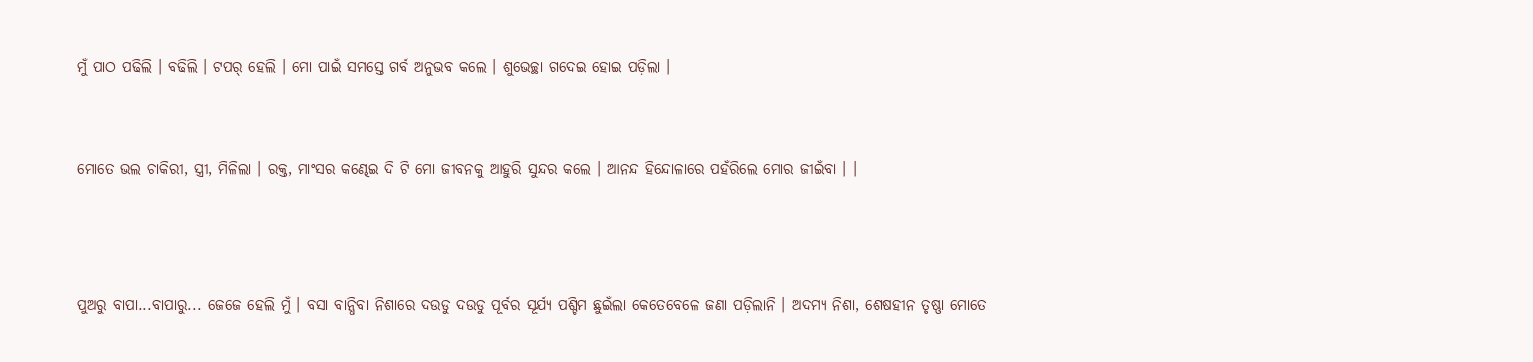ମୁଁ ପାଠ ପଢିଲି । ବଢିଲି । ଟପର୍ ହେଲି । ମୋ ପାଇଁ ସମସ୍ତେ ଗର୍ବ ଅନୁଭବ କଲେ । ଶୁଭେଚ୍ଛା ଗଦେଇ ହୋଇ ପଡ଼ିଲା ।


ମୋତେ ଭଲ ଚାକିରୀ, ସ୍ତ୍ରୀ, ମିଳିଲା । ରକ୍ତ, ମାଂସର କଣ୍ଢେଇ ଦି ଟି ମୋ ଜୀବନକୁ ଆହୁରି ସୁନ୍ଦର କଲେ । ଆନନ୍ଦ ହିନ୍ଦୋଳାରେ ପହଁରିଲେ ମୋର ଜୀଇଁବା । ।



ପୁଅରୁ ବାପା...ବାପାରୁ... ଜେଜେ ହେଲି ମୁଁ । ବସା ବାନ୍ଧିବା ନିଶାରେ ଦଉଡୁ ଦଉଡୁ ପୂର୍ବର ସୂର୍ଯ୍ୟ ପଶ୍ଚିମ ଛୁଇଁଲା କେତେବେଳେ ଜଣା ପଡ଼ିଲାନି । ଅଦମ୍ୟ ନିଶା, ଶେଷହୀନ ତୃଷ୍ଣା ମୋତେ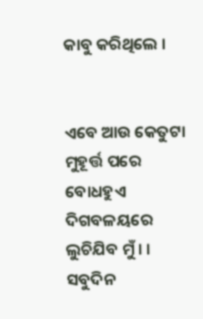କାବୁ କରିଥିଲେ ।


ଏବେ ଆଉ କେତୁଟା ମୁହୂର୍ତ୍ତ ପରେ ବୋଧହୁଏ ଦିଗବଳୟରେ ଲୁଚିଯିବ ମୁଁ । । ସବୁଦିନ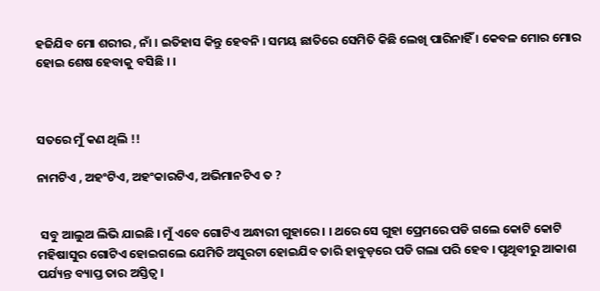ହଜିଯିବ ମୋ ଶରୀର , ନାଁ । ଇତିହାସ କିନ୍ତୁ ହେବନି । ସମୟ ଛାତିରେ ସେମିତି କିଛି ଲେଖି ପାରିନାହିଁ । କେବଳ ମୋର ମୋର ହୋଇ ଶେଷ ହେବାକୁ ବସିଛି । ।



ସତରେ ମୁଁ କଣ ଥିଲି !!

ନାମଟିଏ , ଅହଂଟିଏ, ଅହଂକାରଟିଏ, ଅଭିମାନଟିଏ ତ ?


 ସବୁ ଆଲୁଅ ଲିଭି ଯାଇଛି । ମୁଁ ଏବେ ଗୋଟିଏ ଅନ୍ଧାରୀ ଗୁହାରେ । । ଥରେ ସେ ଗୁହା ପ୍ରେମରେ ପଡି ଗଲେ କୋଟି କୋଟି ମହିଷାସୁର ଗୋଟିଏ ହୋଇଗଲେ ଯେମିତି ଅସୁରଟା ହୋଇଯିବ ତାରି ହାବୁଡ଼ରେ ପଡି ଗଲା ପରି ହେବ । ପୃଥିବୀରୁ ଆକାଶ ପର୍ଯ୍ୟନ୍ତ ବ୍ୟାପ୍ତ ତାର ଅସ୍ତିତ୍ୱ ।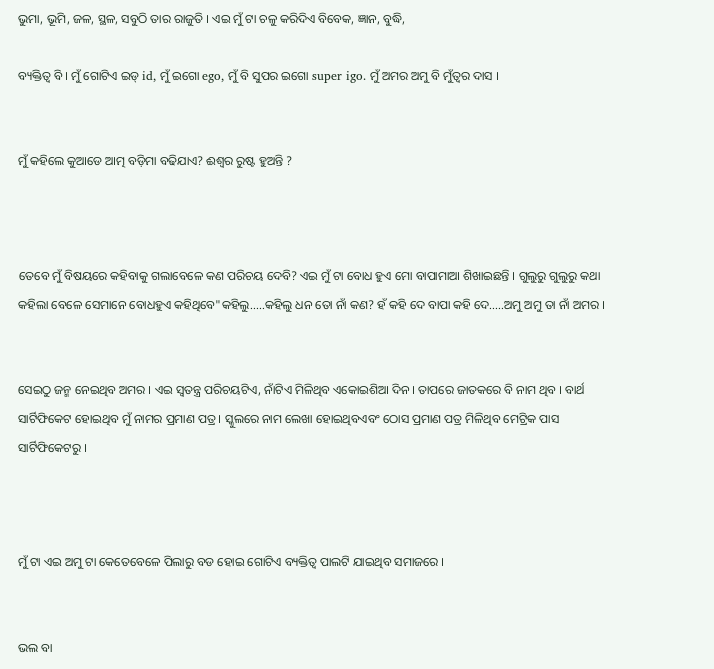ଭୁମା, ଭୂମି, ଜଳ, ସ୍ଥଳ, ସବୁଠି ତାର ରାଜୁତି । ଏଇ ମୁଁ ଟା ଚଳୁ କରିଦିଏ ବିବେକ, ଜ୍ଞାନ, ବୁଦ୍ଧି,

ବ୍ୟକ୍ତିତ୍ୱ ବି । ମୁଁ ଗୋଟିଏ ଇଡ୍ id, ମୁଁ ଇଗୋ ego, ମୁଁ ବି ସୁପର ଇଗୋ super igo. ମୁଁ ଅମର ଅମୁ ବି ମୁଁତ୍ୱର ଦାସ ।


ମୁଁ କହିଲେ କୁଆଡେ ଆତ୍ମ ବଡ଼ିମା ବଢିଯାଏ? ଈଶ୍ୱର ରୁଷ୍ଟ ହୁଅନ୍ତି ?



ତେବେ ମୁଁ ବିଷୟରେ କହିବାକୁ ଗଲାବେଳେ କଣ ପରିଚୟ ଦେବି? ଏଇ ମୁଁ ଟା ବୋଧ ହୁଏ ମୋ ବାପାମାଆ ଶିଖାଇଛନ୍ତି । ଗୁଲୁରୁ ଗୁଲୁରୁ କଥା କହିଲା ବେଳେ ସେମାନେ ବୋଧହୁଏ କହିଥିବେ"କହିଲୁ.....କହିଲୁ ଧନ ତୋ ନାଁ କଣ? ହଁ କହି ଦେ ବାପା କହି ଦେ.....ଅମୁ ଅମୁ ତା ନାଁ ଅମର ।


ସେଇଠୁ ଜନ୍ମ ନେଇଥିବ ଅମର । ଏଇ ସ୍ୱତନ୍ତ୍ର ପରିଚୟଟିଏ, ନାଁଟିଏ ମିଳିଥିବ ଏକୋଇଶିଆ ଦିନ । ତାପରେ ଜାତକରେ ବି ନାମ ଥିବ । ବାର୍ଥ ସାର୍ଟିଫିକେଟ ହୋଇଥିବ ମୁଁ ନାମର ପ୍ରମାଣ ପତ୍ର । ସ୍କୁଲରେ ନାମ ଲେଖା ହୋଇଥିବଏବଂ ଠୋସ ପ୍ରମାଣ ପତ୍ର ମିଳିଥିବ ମେଟ୍ରିକ ପାସ ସାର୍ଟିଫିକେଟରୁ ।



ମୁଁ ଟା ଏଇ ଅମୁ ଟା କେତେବେଳେ ପିଲାରୁ ବଡ ହୋଇ ଗୋଟିଏ ବ୍ୟକ୍ତିତ୍ୱ ପାଲଟି ଯାଇଥିବ ସମାଜରେ ।


ଭଲ ବା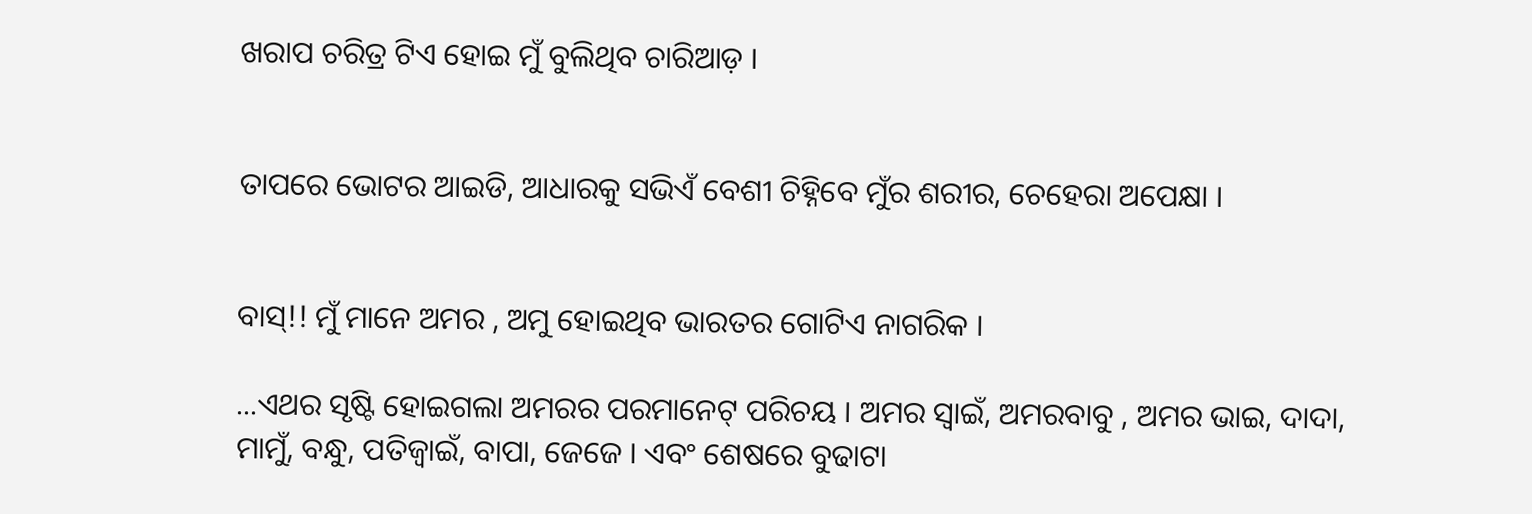ଖରାପ ଚରିତ୍ର ଟିଏ ହୋଇ ମୁଁ ବୁଲିଥିବ ଚାରିଆଡ଼ ।


ତାପରେ ଭୋଟର ଆଇଡି, ଆଧାରକୁ ସଭିଏଁ ବେଶୀ ଚିହ୍ନିବେ ମୁଁର ଶରୀର, ଚେହେରା ଅପେକ୍ଷା ।


ବାସ୍!! ମୁଁ ମାନେ ଅମର , ଅମୁ ହୋଇଥିବ ଭାରତର ଗୋଟିଏ ନାଗରିକ ।

...ଏଥର ସୃଷ୍ଟି ହୋଇଗଲା ଅମରର ପରମାନେଟ୍ ପରିଚୟ । ଅମର ସ୍ୱାଇଁ, ଅମରବାବୁ , ଅମର ଭାଇ, ଦାଦା, ମାମୁଁ, ବନ୍ଧୁ, ପତିଜ୍ୱାଇଁ, ବାପା, ଜେଜେ । ଏବଂ ଶେଷରେ ବୁଢାଟା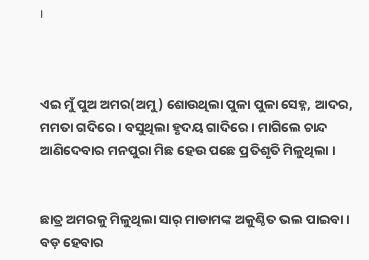।



ଏଇ ମୁଁ ପୁଅ ଅମର(ଅମୁ) ଶୋଉଥିଲା ପୁଳା ପୁଳା ସେହ୍ନ, ଆଦର, ମମତା ଗଦିରେ । ବସୁଥିଲା ହୃଦୟ ଗାଦିରେ । ମାଗିଲେ ଚାନ୍ଦ ଆଣିଦେବାର ମନପୁରା ମିଛ ହେଉ ପଛେ ପ୍ରତିଶୃତି ମିଳୁଥିଲା ।


ଛାତ୍ର ଅମରକୁ ମିଳୁଥିଲା ସାର୍ ମାଡାମଙ୍କ ଅକୁଣ୍ଠିତ ଭଲ ପାଇବା । ବଡ଼ ହେବାର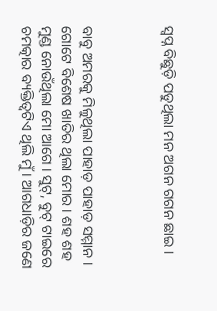ସ୍ୱପ୍ନ ବିଛୁଡ଼ି ପଡୁଥିଲା ମନ ଅଗନ ଗଗନ ଛାଇ ।



ବାବୁ ଅମରକୁ ମିଳୁଥିଲା ପାହାଡ଼ ପାହାଡ଼ ସମ୍ମାନ । ଗୋଟେ ବିଶେଷ ଖାତିର ଥିଲା ମୋର । ଶହ ଶହ ମୁଣ୍ଡ ନୋଉଁଥିଲା ମୋ ଆଗେ । ସୁଟ୍, ବୁଟ୍ ଟାଇରେ ଚମତ୍କାର ବ୍ୟକ୍ତିତ୍ୱଟିଏ ଥିଲି ମୁଁ । ଆଗଧାଡ଼ିର ଜଣେ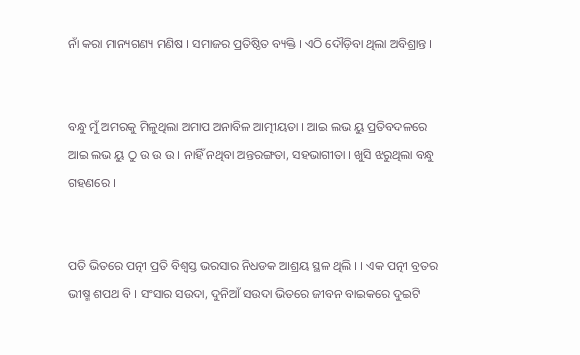ନାଁ କରା ମାନ୍ୟଗଣ୍ୟ ମଣିଷ । ସମାଜର ପ୍ରତିଷ୍ଠିତ ବ୍ୟକ୍ତି । ଏଠି ଦୌଡ଼ିବା ଥିଲା ଅବିଶ୍ରାନ୍ତ ।


ବନ୍ଧୁ ମୁଁ ଅମରକୁ ମିଳୁଥିଲା ଅମାପ ଅନାବିଳ ଆତ୍ମୀୟତା । ଆଇ ଲଭ ୟୁ ପ୍ରତିବଦଳରେ ଆଇ ଲଭ ୟୁ ଠୁ ଉ ଉ ଉ । ନାହିଁ ନଥିବା ଅନ୍ତରଙ୍ଗତା, ସହଭାଗୀତା । ଖୁସି ଝରୁଥିଲା ବନ୍ଧୁ ଗହଣରେ ।


ପତି ଭିତରେ ପତ୍ନୀ ପ୍ରତି ବିଶ୍ୱସ୍ତ ଭରସାର ନିଧଡକ ଆଶ୍ରୟ ସ୍ଥଳ ଥିଲି । । ଏକ ପତ୍ନୀ ବ୍ରତର ଭୀଷ୍ମ ଶପଥ ବି । ସଂସାର ସଉଦା, ଦୁନିଆଁ ସଉଦା ଭିତରେ ଜୀବନ ବାଇକରେ ଦୁଇଟି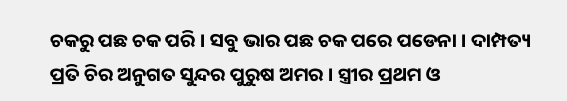ଚକରୁ ପଛ ଚକ ପରି । ସବୁ ଭାର ପଛ ଚକ ପରେ ପଡେନା । ଦାମ୍ପତ୍ୟ ପ୍ରତି ଚିର ଅନୁଗତ ସୁନ୍ଦର ପୁରୁଷ ଅମର । ସ୍ତ୍ରୀର ପ୍ରଥମ ଓ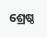ଶ୍ରେଷ୍ଠ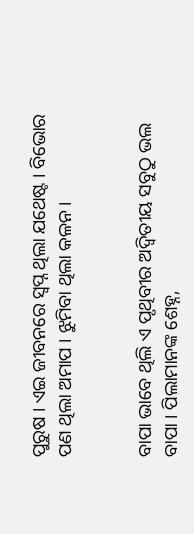ପୁରୁଷ । ଏଇ ଜୀବନରେ ସ୍ୱପ୍ନ ଥିଲା ଯଥେଷ୍ଟ । ବିଭୋର ପଣ ଥିଲା ଅମାପ । ଝୁମିବା ଥିଲା କଳନ ।


ବାପା ଭାବେ ଥିଲି ଏ ପୃଥିବୀର ଅଦ୍ୱିତୀୟ ସବୁଠୁ ଭଲ ବାପା । ପିଲାମାନଙ୍କ ଶେହ୍ନ,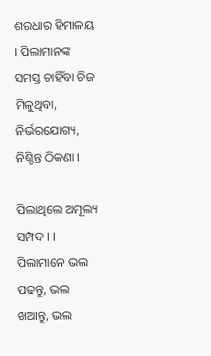ଶରଧାର ହିମାଳୟ । ପିଲାମାନଙ୍କ ସମସ୍ତ ଚାହିଁବା ଚିଜ ମିଳୁଥିବା, ନିର୍ଭରଯୋଗ୍ୟ, ନିଶ୍ଚିନ୍ତ ଠିକଣା ।

ପିଲାଥିଲେ ଅମୂଲ୍ୟ ସମ୍ପଦ । । ପିଲାମାନେ ଭଲ ପଢନ୍ତୁ, ଭଲ ଖଆନ୍ତୁ, ଭଲ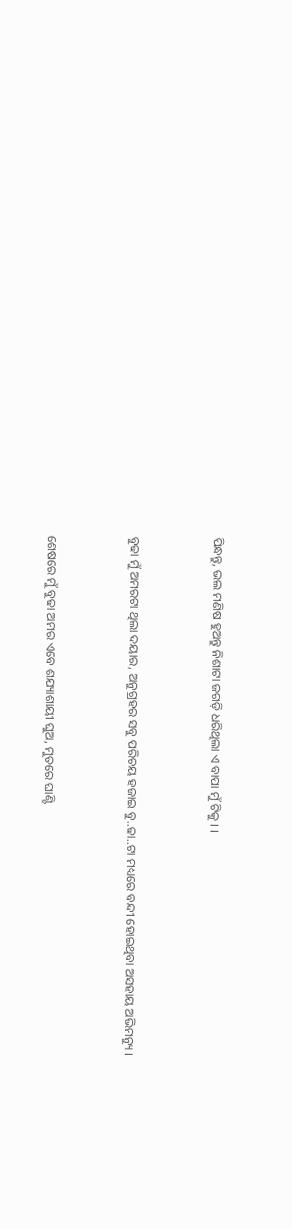ପିନ୍ଧନ୍ତୁ, ଭଲ ମଣିଷ ହୁଅନ୍ତୁ ନିଶାଟା ଜଗଡ଼ି ଧରିଥିଲା ଏ ବାପା ମୁଁ ଟିକୁ । ।


ବୁଢା ମୁଁ ଅମରଟା ଥିଲା ଦୟାର, ଅନୁଗ୍ରହର ସବୁ ପରିଚୟ ହଜାଇ ବୁ..ଢା..ଟା ମଧ୍ୟରେ ବନ୍ଦୀ ହୋଇଥିବା ଅସହାୟ ଅଭିମନ୍ୟୁ ।


ଶେଷରେ ମୁଁ ବୁଢା ଅମର ଏବେ ଶଯ୍ୟାଶାୟୀ ଘୁଅ, ମୁତରେ ଘାଣ୍ଟି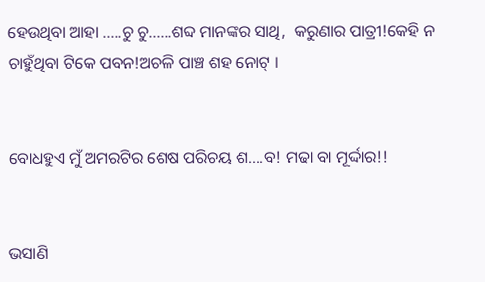ହେଉଥିବା ଆହା .....ଚୁ ଚୁ......ଶବ୍ଦ ମାନଙ୍କର ସାଥି,  କରୁଣାର ପାତ୍ରୀ!କେହି ନ ଚାହୁଁଥିବା ଟିକେ ପବନ!ଅଚଳି ପାଞ୍ଚ ଶହ ନୋଟ୍ ।


ବୋଧହୁଏ ମୁଁ ଅମରଟିର ଶେଷ ପରିଚୟ ଶ....ବ! ମଢା ବା ମୂର୍ଦ୍ଦାର!!


ଭସାଣି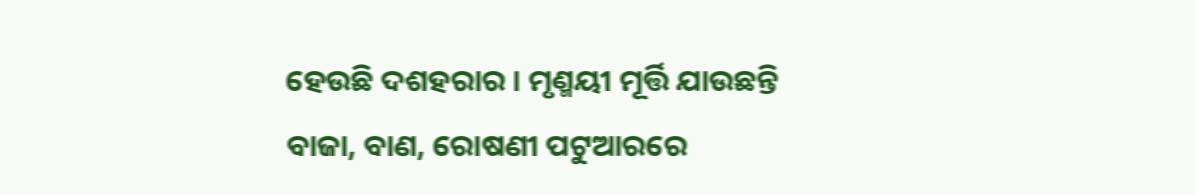ହେଉଛି ଦଶହରାର । ମୃଣ୍ମୟୀ ମୂର୍ତ୍ତି ଯାଉଛନ୍ତି ବାଜା, ବାଣ, ରୋଷଣୀ ପଟୁଆରରେ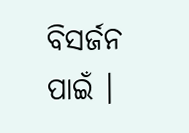ବିସର୍ଜନ ପାଇଁ ।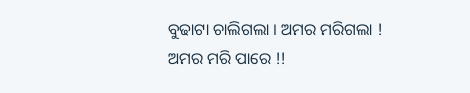ବୁଢାଟା ଚାଲିଗଲା । ଅମର ମରିଗଲା ! ଅମର ମରି ପାରେ !!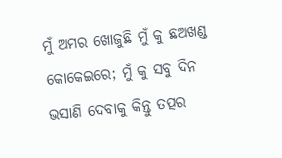ମୁଁ ଅମର ଖୋଜୁଛି ମୁଁ କୁ ଛଅଖଣ୍ଡ କୋକେଇରେ; ମୁଁ କୁ ସବୁ ଦିନ ଭସାଣି ଦେବାକୁ କିନ୍ତୁ ତତ୍ପର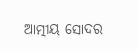ଆତ୍ମୀୟ ସୋଦର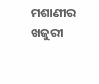ମଶାଣୀର ଖଜୁରୀ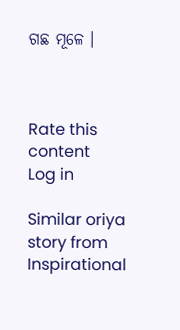ଗଛ ମୂଳେ ।



Rate this content
Log in

Similar oriya story from Inspirational